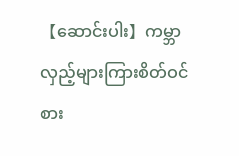【ဆောင်းပါး】ကမ္ဘာလှည့်များကြားစိတ်ဝင်စား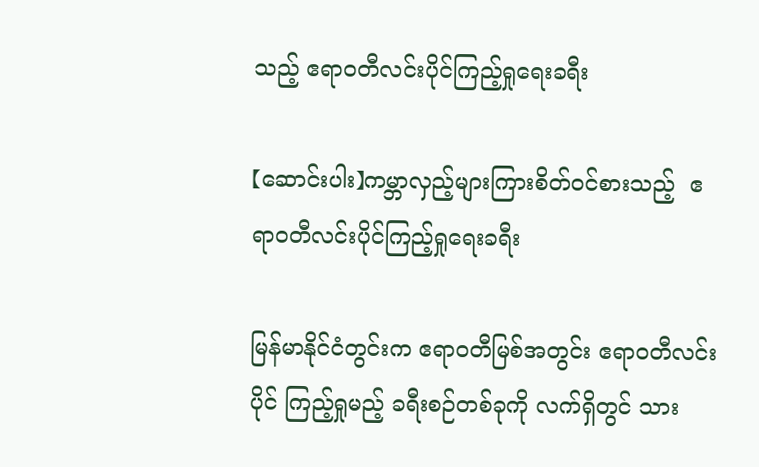သည့် ဧရာ၀တီလင်းပိုင်ကြည့်ရှုရေးခရီး

【ဆောင်းပါး】ကမ္ဘာလှည့်များကြားစိတ်ဝင်စားသည့်  ဧရာ၀တီလင်းပိုင်ကြည့်ရှုရေးခရီး

မြန်မာနိုင်ငံတွင်းက ဧရာ၀တီမြစ်အတွင်း ဧရာ၀တီလင်းပိုင် ကြည့်ရှုမည့် ခရီးစဉ်တစ်ခုကို လက်ရှိတွင် သား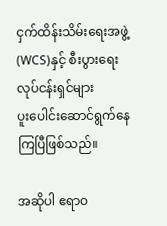ငှက်ထိန်းသိမ်းရေးအဖွဲ့ (WCS)နှင့် စီးပွားရေးလုပ်ငန်းရှင်များ ပူး‌ပေါင်းဆောင်ရွက်နေကြပြီဖြစ်သည်။

အဆိုပါ ဧရာဝ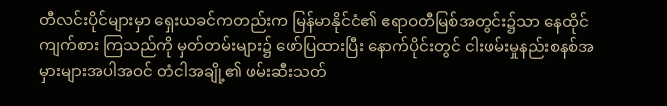တီလင်းပိုင်များမှာ ရှေးယခင်ကတည်းက မြန်မာနိုင်ငံ၏ ဧရာဝတီမြစ်အတွင်း၌သာ နေထိုင် ကျက်စား ကြသည်ကို မှတ်တမ်းများ၌ ဖော်ပြထားပြီး နောက်ပိုင်းတွင် ငါးဖမ်းမှုနည်းစနစ်အမှားများအပါအဝင် တံငါအချို့၏ ဖမ်းဆီးသတ်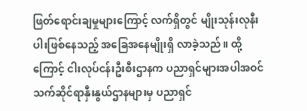ဖြတ်ရောင်းချမှုများကြောင့် လက်ရှိတွင် မျိုးသုန်းလုနီးပါးဖြစ်နေသည့် အခြေအနေမျိုးရှိ လာခဲ့သည်။ ထို့ကြောင့် ငါးလုပ်ငန်းဦးစီးဌာနက ပညာရှင်များအပါအဝင် သက်ဆိုင်ရာနှီးနွယ်ဌာနများမှ ပညာရှင်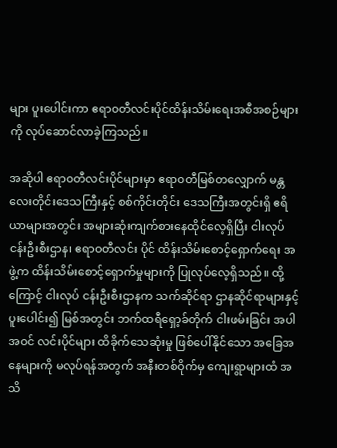များ ပူးပေါင်းကာ ဧရာ၀တီလင်းပိုင်ထိန်းသိမ်းရေးအစီအစဉ်များကို လုပ်ဆောင်လာခဲ့ကြသည်။

အဆိုပါ ဧရာ၀တီလင်းပိုင်များမှာ ဧရာ၀တီမြစ်တလျှောက် မန္တလေးတိုင်းဒေသကြီးနှင့် စစ်ကိုင်းတိုင်း ဒေသကြီးအတွင်းရှိ ဧရိယာများအတွင်း အများဆုံးကျက်စားနေထိုင်လေ့ရှိပြီး ငါးလုပ်ငန်းဦးစီးဌာန၊ ဧရာဝတီလင်း ပိုင် ထိန်းသိမ်းစောင့်ရှောက်ရေး အဖွဲ့က ထိန်းသိမ်းစောင့်ရှောက်မှုများကို ပြုလုပ်လေ့ရှိသည်။ ထို့ကြောင့် ငါးလုပ် ငန်းဦးစီးဌာနက သက်ဆိုင်ရာ ဌာနဆိုင်ရာများနှင့်ပူးပေါင်း၍ မြစ်အတွင်း ဘက်ထရီရှော့ခ်တိုက် ငါးဖမ်းခြင်း အပါ အဝင် လင်းပိုင်များ ထိခိုက်သေဆုံးမှု ဖြစ်ပေါ်နိုင်သော အခြေအနေများကို မလုပ်ရန်အတွက် အနီးတစ်ဝိုက်မှ ကျေးရွာများထံ အသိ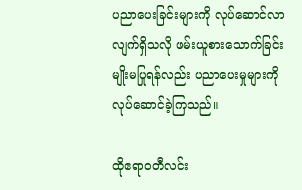ပညာပေးခြင်းများကို လုပ်ဆောင်လာလျက်ရှိသလို ဖမ်းယူစားသောက်ခြင်းမျိုးမပြုရန်လည်း ပညာပေးမှုများကို လုပ်ဆောင်ခဲ့ကြသည်။

ထိုဧရာ၀တီလင်း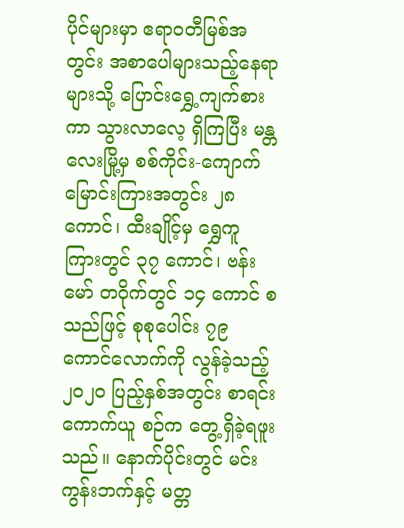ပိုင်များမှာ ဧရာ၀တီမြစ်အတွင်း အစာပေါများသည့်နေရာများသို့ ပြောင်းရွှေ့ကျက်စား ကာ သွားလာလေ့ ရှိကြပြီး မန္တလေးမြို့မှ စစ်ကိုင်း-ကျောက်မြောင်းကြားအတွင်း ၂၈ ကောင်၊ ထီးချိုင့်မှ ရွှေကူ ကြားတွင် ၃၇ ကောင်၊ ဗန်းမော် တဝိုက်တွင် ၁၄ ကောင် စသည်ဖြင့် စုစုပေါင်း ၇၉ ကောင်လောက်ကို လွန်ခဲ့သည့် ၂၀၂၀ ပြည့်နှစ်အတွင်း စာရင်းကောက်ယူ စဉ်က တွေ့ရှိခဲ့ရဖူးသည်။ နောက်ပိုင်းတွင် မင်းကွန်းဘက်နှင့် မတ္တ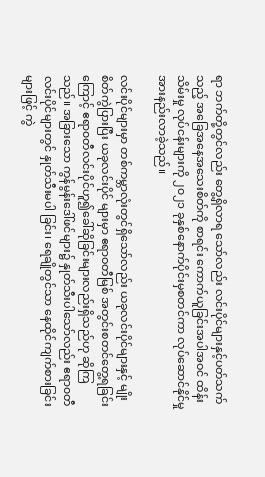ရာ ဘက်တို့တွင်လည်း တွေ့ရှိလာရ သော်လည်း လင်းပိုင်များနှင့်ပတ်သက်သည့် အခြေအနေအသေးစိတ်ကို စာရင်း ကောက်ယူခြင်းအပါအဝင် ထိန်းသိမ်းမှု လုပ်ငန်းများကို ၂၀၂၁ ခုနှစ်နောက်ပိုင်းမှစတင်ကာ လုပ်ဆောင်နိုင်မှု အားနည်းလာခဲ့သည်။

လင်းပိုင်များမှာ တစ်ကမ္ဘာလုံးတွင်ရှိသော်လည်း ယခုလင်းပိုင်များနှင့် မျိုးစိတ်ကွဲပြားပြီး ယခုလင်းပိုင် များမှာ ဧရာဝတီမြစ် အတွင်းစတင်တွေ့ရခြင်းကြောင့် ဧရာ၀တီလင်းပိုင်ဟူ၍ခေါ်ဆိုခြင်းများလည်းရှိသည်ဟု ဆိုကြသည်။ အခြားသော ကွန်မွန်းဒေါ်ဖင်များ၌ နှုတ်သီးပါသော်လည်း ဧရာ၀တီလင်းပိုင်များတွင် နှုတ်သီးမပါ ခြင်း၊ ရေချိုတွင်သာ နေထိုင်ကျက်စားခြင်း များဖြင့် ကွဲ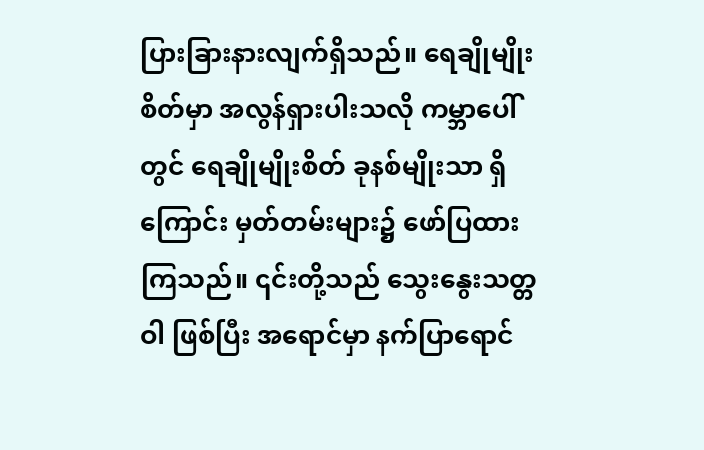ပြားခြားနားလျက်ရှိသည်။ ရေချိုမျိုးစိတ်မှာ အလွန်ရှားပါးသလို ကမ္ဘာပေါ်တွင် ရေချိုမျိုးစိတ် ခုနစ်မျိုးသာ ရှိကြောင်း မှတ်တမ်းများ၌ ဖော်ပြထားကြသည်။ ၎င်းတို့သည် သွေးနွေးသတ္တဝါ ဖြစ်ပြီး အရောင်မှာ နက်ပြာရောင်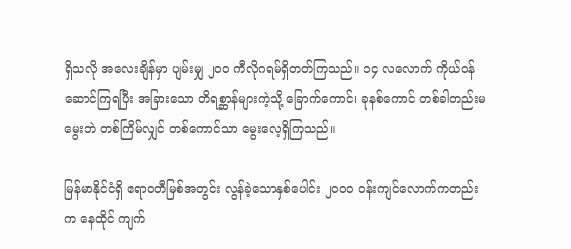ရှိသလို အလေးချိန်မှာ ပျမ်းမျှ ၂၀၀ ကီလိုဂရမ်ရှိတတ်ကြသည်။ ၁၄ လလောက် ကိုယ်ဝန်ဆောင်ကြရပြီး အခြားသော တိရစ္ဆာန်များကဲ့သို့ ခြောက်ကောင်၊ ခုနစ်ကောင် တစ်ခါတည်းမမွေးဘဲ တစ်ကြိမ်လျှင် တစ်ကောင်သာ မွေးလေ့ရှိကြသည်။

မြန်မာနိုင်ငံရှိ ဧရာဝတီမြစ်အတွင်း လွန်ခဲ့သောနှစ်ပေါင်း ၂၀၀၀ ဝန်းကျင်လောက်ကတည်းက နေထိုင် ကျက်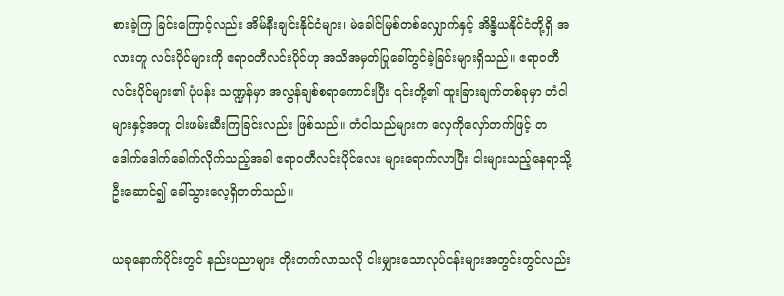စားခဲ့ကြ ခြင်းကြောင့်လည်း အိမ်နီးချင်းနိုင်ငံများ၊ မဲခေါင်မြစ်တစ်လျှောက်နှင့် အိန္ဒိယနိုင်ငံတို့ရှိ အလားတူ လင်းပိုင်များကို ဧရာဝတီလင်းပိုင်ဟု အသိအမှတ်ပြုခေါ်တွင်ခဲ့ခြင်းများရှိသည်။ ဧရာဝတီလင်းပိုင်များ၏ ပုံပန်း သဏ္ဍန်မှာ အလွန်ချစ်စရာကောင်းပြီး ၎င်းတို့၏ ထူးခြားချက်တစ်ခုမှာ တံငါများနှင့်အတူ ငါးဖမ်းဆီးကြခြင်းလည်း ဖြစ်သည်။ တံငါသည်များက လှေကိုလှော်တက်ဖြင့် တဒေါက်ဒေါက်ခေါက်လိုက်သည့်အခါ ဧရာ၀တီလင်းပိုင်လေး များရောက်လာပြီး ငါးများသည့်နေရာသို့ ဦးဆောင်၍ ခေါ်သွားလေ့ရှိတတ်သည်။

ယခုနောက်ပိုင်းတွင် နည်းပညာများ တိုးတက်လာသလို ငါးမျှားသောလုပ်ငန်းများအတွင်းတွင်လည်း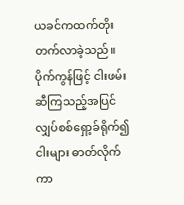ယခင်ကထက်တိုးတက်လာခဲ့သည်။ ပိုက်ကွန်ဖြင့် ငါးဖမ်းဆီကြသည့်အပြင် လျှပ်စစ်ရှော့ခ်ရိုက်၍ ငါးများ ဓာတ်လိုက်ကာ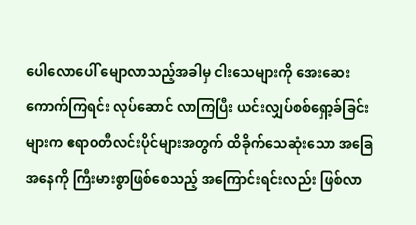ပေါလောပေါ် မျောလာသည့်အခါမှ ငါးသေများကို အေးဆေးကောက်ကြရင်း လုပ်ဆောင် လာကြပြီး ယင်းလျှပ်စစ်ရှော့ခ်ခြင်းများက ဧရာ၀တီလင်းပိုင်များအတွက် ထိခိုက်သေဆုံးသော အခြေအနေကို ကြီးမားစွာဖြစ်စေသည့် အကြောင်းရင်းလည်း ဖြစ်လာ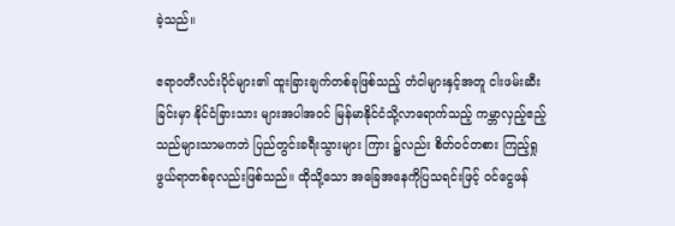ခဲ့သည်။

ဧရာ၀တီလင်းပိုင်များ၏ ထူးခြားချက်တစ်ခုဖြစ်သည့် တံငါများနှင့်အတူ ငါးဖမ်းဆီးခြင်းမှာ နိုင်ငံခြားသား များအပါအဝင် မြန်မာနိုင်ငံသို့လာရောက်သည့် ကမ္ဘာလှည့်ဧည့်သည်များသာမကဘဲ ပြည်တွင်းခရီးသွားများ ကြား ၌လည်း စိတ်ဝင်တစား ကြည့်ရှုဖွယ်ရာတစ်ခုလည်းဖြစ်သည်။ ထိုသို့သော အခြေအနေကိုပြသရင်းဖြင့် ဝင်ငွေဖန်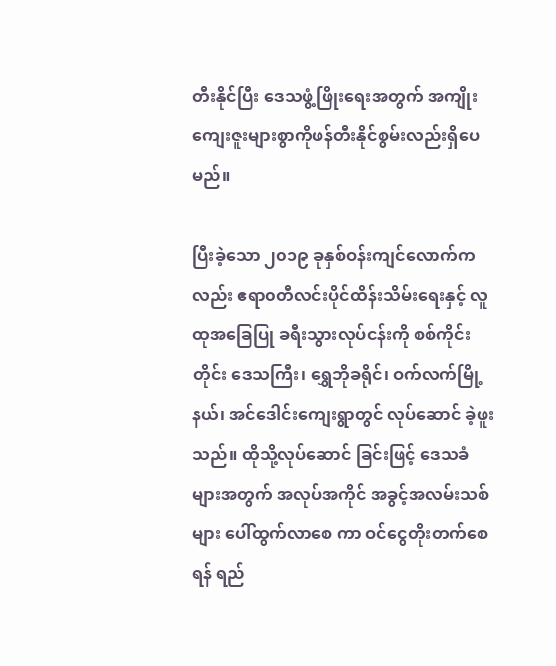တီးနိုင်ပြီး ဒေသဖွံ့ဖြိုးရေးအတွက် အကျိုးကျေးဇူးများစွာကိုဖန်တီးနိုင်စွမ်းလည်းရှိပေမည်။

ပြီးခဲ့သော ၂၀၁၉ ခုနှစ်ဝန်းကျင်လောက်ကလည်း ဧရာ၀တီလင်းပိုင်ထိန်းသိမ်းရေးနှင့် လူထုအခြေပြု ခရီးသွားလုပ်ငန်းကို စစ်ကိုင်းတိုင်း ဒေသကြီး၊ ရွှေဘိုခရိုင်၊ ဝက်လက်မြို့နယ်၊ အင်ဒေါင်းကျေးရွာတွင် လုပ်ဆောင် ခဲ့ဖူးသည်။ ထိုသို့လုပ်ဆောင် ခြင်းဖြင့် ဒေသခံများအတွက် အလုပ်အကိုင် အခွင့်အလမ်းသစ်များ ပေါ်ထွက်လာစေ ကာ ဝင်ငွေတိုးတက်စေရန် ရည်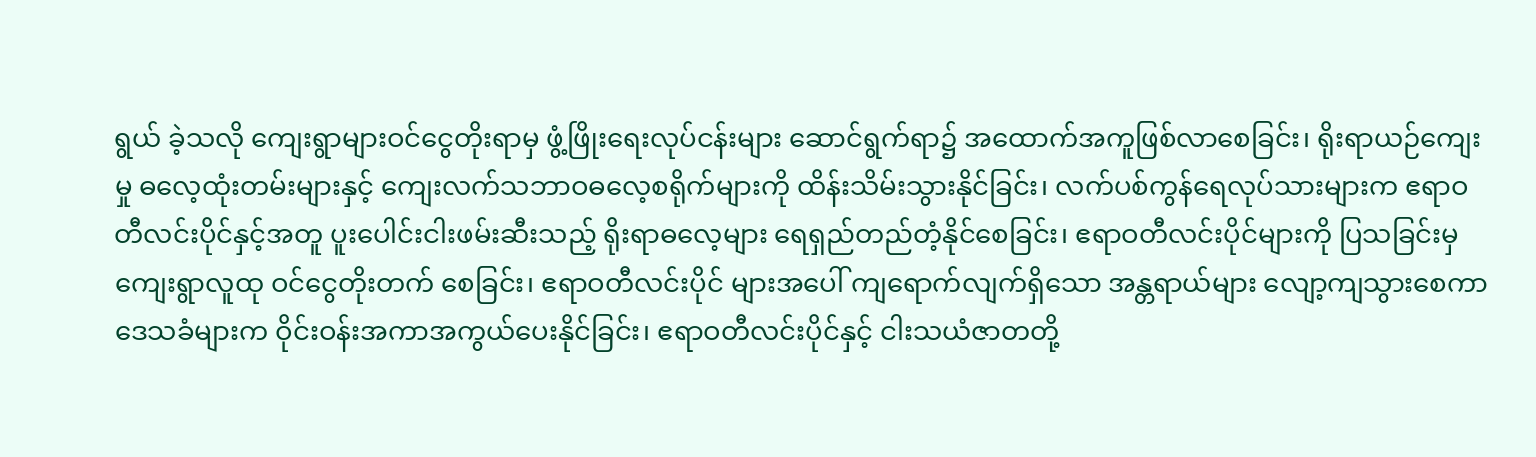ရွယ် ခဲ့သလို ကျေးရွာများဝင်ငွေတိုးရာမှ ဖွံ့ဖြိုးရေးလုပ်ငန်းများ ဆောင်ရွက်ရာ၌ အထောက်အကူဖြစ်လာစေခြင်း၊ ရိုးရာယဉ်ကျေးမှု ဓလေ့ထုံးတမ်းများနှင့် ကျေးလက်သဘာဝဓလေ့စရိုက်များကို ထိန်းသိမ်းသွားနိုင်ခြင်း၊ လက်ပစ်ကွန်ရေလုပ်သားများက ဧရာဝတီလင်းပိုင်နှင့်အတူ ပူးပေါင်းငါးဖမ်းဆီးသည့် ရိုးရာဓလေ့များ ရေရှည်တည်တံ့နိုင်စေခြင်း၊ ဧရာဝတီလင်းပိုင်များကို ပြသခြင်းမှ ကျေးရွာလူထု ဝင်ငွေတိုးတက် စေခြင်း၊ ဧရာဝတီလင်းပိုင် များအပေါ် ကျရောက်လျက်ရှိသော အန္တရာယ်များ လျော့ကျသွားစေကာ ဒေသခံများက ဝိုင်းဝန်းအကာအကွယ်ပေးနိုင်ခြင်း၊ ဧရာဝတီလင်းပိုင်နှင့် ငါးသယံဇာတတို့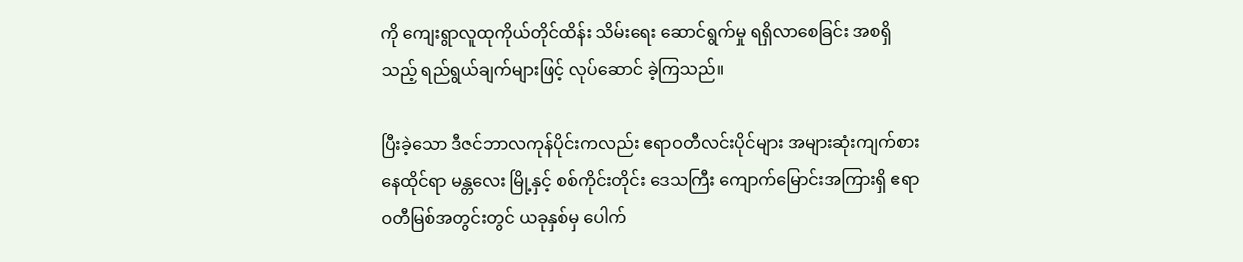ကို ကျေးရွာလူထုကိုယ်တိုင်ထိန်း သိမ်းရေး ဆောင်ရွက်မှု ရရှိလာစေခြင်း အစရှိသည့် ရည်ရွယ်ချက်များဖြင့် လုပ်ဆောင် ခဲ့ကြသည်။

ပြီးခဲ့သော ဒီဇင်ဘာလကုန်ပိုင်းကလည်း ဧရာဝတီလင်းပိုင်များ အများဆုံးကျက်စားနေထိုင်ရာ မန္တလေး မြို့နှင့် စစ်ကိုင်းတိုင်း ဒေသကြီး ကျောက်မြောင်းအကြားရှိ ဧရာဝတီမြစ်အတွင်းတွင် ယခုနှစ်မှ ပေါက်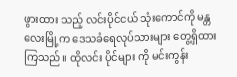ဖွားထား သည့် လင်းပိုင်ငယ် သုံးကောင်ကို မန္တလေးမြို့က ဒေသခံရေလုပ်သားများ တွေ့ရှိထားကြသည်။ ထိုလင်း ပိုင်များ ကို မင်းကွန်း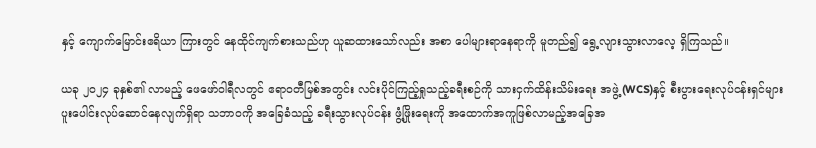နှင့် ကျောက်မြောင်းဧရိယာ ကြားတွင် နေထိုင်ကျက်စားသည်ဟု ယူဆထားသော်လည်း အစာ ပေါများရာနေရာကို မူတည်၍ ရွေ့လျားသွားလာလေ့ ရှိကြသည်။

ယခု ၂၀၂၄ ခုနှစ်၏ လာမည့် ဖေဖော်ဝါရီလတွင် ဧရာ၀တီမြစ်အတွင်း လင်းပိုင်ကြည့်ရှုသည့်ခရီးစဉ်ကို သားငှက်ထိန်းသိမ်းရေး အဖွဲ့ (WCS)နှင့် စီးပွားရေးလုပ်ငန်းရှင်များ ပူး‌ပေါင်းလုပ်ဆောင်နေလျက်ရှိရာ သဘာ၀ကို အခြေခံသည့် ခရီးသွားလုပ်ငန်း ဖွံ့ဖြိုးရေးကို အထောက်အကူဖြစ်လာမည့်အခြေအ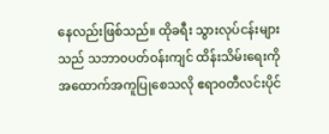နေလည်းဖြစ်သည်။ ထိုခရီး သွားလုပ်ငန်းများသည် သဘာ၀ပတ်ဝန်းကျင် ထိန်းသိမ်းရေးကို အထောက်အကူပြုစေသလို ဧရာ၀တီလင်းပိုင်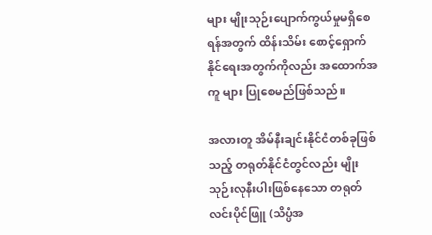များ မျိုးသုဉ်းပျောက်ကွယ်မှုမရှိစေရန်အတွက် ထိန်းသိမ်း စောင့်ရှောက်နိုင်ရေးအတွက်ကိုလည်း အထောက်အကူ များ ပြုစေမည်ဖြစ်သည်။

အလားတူ အိမ်နီးချင်းနိုင်ငံတစ်ခုဖြစ်သည့် တရုတ်နိုင်ငံတွင်လည်း မျိုးသုဉ်းလုနီးပါးဖြစ်နေသော တရုတ် လင်းပိုင်ဖြူ (သိပ္ပံအ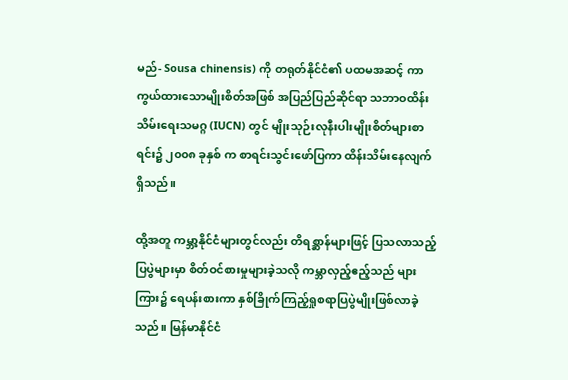မည်- Sousa chinensis) ကို တရုတ်နိုင်ငံ၏ ပထမအဆင့် ကာကွယ်ထားသောမျိုးစိတ်အဖြစ် အပြည်ပြည်ဆိုင်ရာ သဘာဝထိန်းသိမ်းရေးသမဂ္ဂ (IUCN) တွင် မျိုးသုဉ်းလုနီးပါးမျိုးစိတ်များစာရင်း၌ ၂၀၀၈ ခုနှစ် က စာရင်းသွင်းဖော်ပြကာ ထိန်းသိမ်းနေလျက်ရှိသည်။

ထို့အတူ ကမ္ဘာ့နိုင်ငံများတွင်လည်း တိရစ္ဆာန်များဖြင့် ပြသလာသည့် ပြပွဲများမှာ စိတ်ဝင်စားမှုများခဲ့သလို ကမ္ဘာလှည့်ဧည့်သည် များ ကြား၌ ရေပန်းစားကာ နှစ်ခြိုက်ကြည့်ရှုစရာပြပွဲမျိုးဖြစ်လာခဲ့သည်။ မြန်မာနိုင်ငံ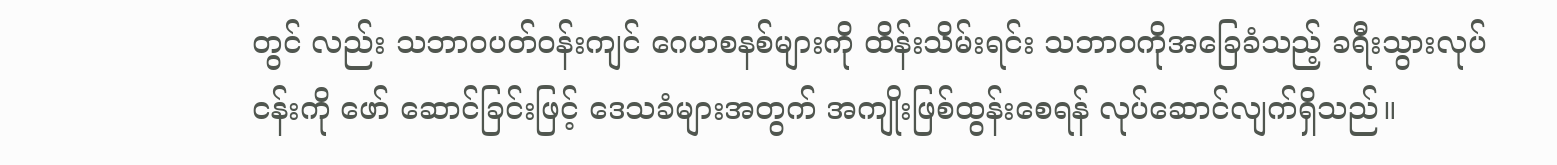တွင် လည်း သဘာ၀ပတ်ဝန်းကျင် ဂေဟစနစ်များကို ထိန်းသိမ်းရင်း သဘာ၀ကိုအခြေခံသည့် ခရီးသွားလုပ်ငန်းကို ဖော် ဆောင်ခြင်းဖြင့် ဒေသခံများအတွက် အကျိုးဖြစ်ထွန်းစေရန် လုပ်ဆောင်လျက်ရှိသည်။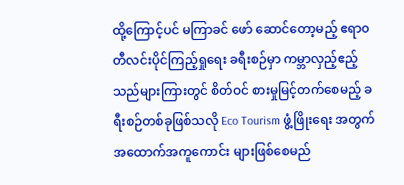ထို့ကြောင့်ပင် မကြာခင် ဖော် ဆောင်တော့မည့် ဧရာ၀တီလင်းပိုင်ကြည့်ရှုရေး ခရီးစဉ်မှာ ကမ္ဘာလှည့်ဧည့်သည်များကြားတွင် စိတ်ဝင် စားမှုမြင့်တက်စေမည့် ခရီးစဉ်တစ်ခုဖြစ်သလို Eco Tourism ဖွံ့ဖြိုးရေး အတွက် အထောက်အကူကောင်း များဖြစ်စေမည်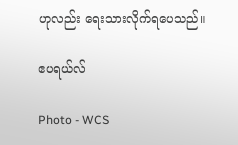ဟုလည်း ရေးသားလိုက်ရပေသည်။

ဧပရယ်လ်

Photo - WCS